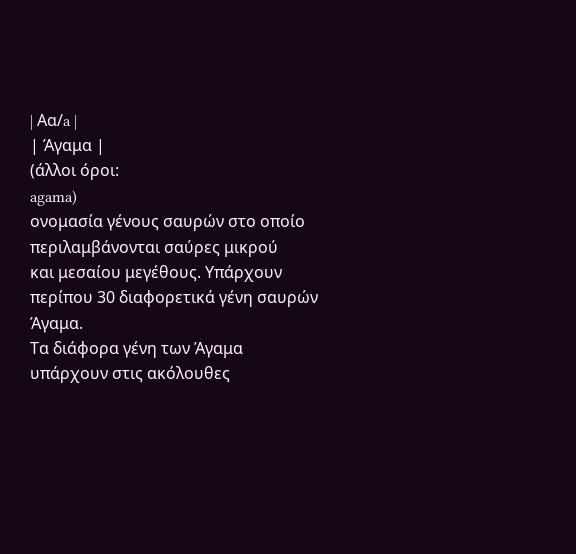| Aα/a |
| Άγαμα |
(άλλοι όροι:
agama)
ονομασία γένους σαυρών στο οποίο περιλαμβάνονται σαύρες μικρού
και μεσαίου μεγέθους. Υπάρχουν περίπου 30 διαφορετικά γένη σαυρών
Άγαμα.
Τα διάφορα γένη των Άγαμα υπάρχουν στις ακόλουθες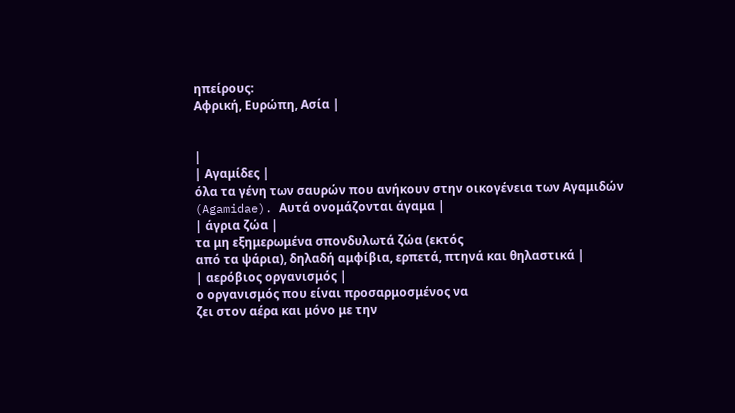ηπείρους:
Αφρική, Ευρώπη, Ασία |


|
| Αγαμίδες |
όλα τα γένη των σαυρών που ανήκουν στην οικογένεια των Αγαμιδών
(Agamidae). Αυτά ονομάζονται άγαμα |
| άγρια ζώα |
τα μη εξημερωμένα σπονδυλωτά ζώα (εκτός
από τα ψάρια), δηλαδή αμφίβια, ερπετά, πτηνά και θηλαστικά |
| αερόβιος οργανισμός |
ο οργανισμός που είναι προσαρμοσμένος να
ζει στον αέρα και μόνο με την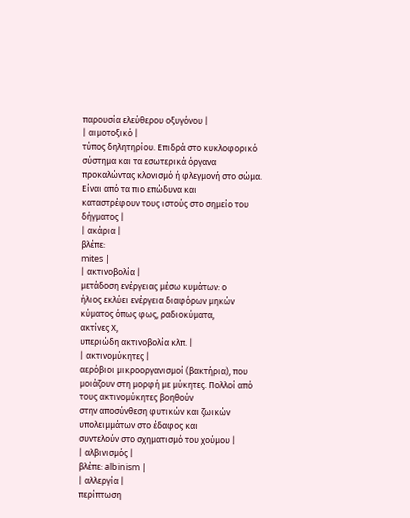παρουσία ελεύθερου οξυγόνου |
| αιμοτοξικό |
τύπος δηλητηρίου. Επιδρά στο κυκλοφορικό σύστημα και τα εσωτερικά όργανα
προκαλώντας κλονισμό ή φλεγμονή στο σώμα. Είναι από τα πιο επώδυνα και
καταστρέφουν τους ιστούς στο σημείο του δήγματος |
| ακάρια |
βλέπε:
mites |
| ακτινοβολία |
μετάδοση ενέργειας μέσω κυμάτων: ο
ήλιος εκλύει ενέργεια διαφόρων μηκών κύματος όπως φως, ραδιοκύματα,
ακτίνες Χ,
υπεριώδη ακτινοβολία κλπ. |
| ακτινομύκητες |
αερόβιοι μικροοργανισμοί (βακτήρια), που
μοιάζουν στη μορφή με μύκητες. Πολλοί από τους ακτινομύκητες βοηθούν
στην αποσύνθεση φυτικών και ζωικών υπολειμμάτων στο έδαφος και
συντελούν στο σχηματισμό του χούμου |
| αλβινισμός |
βλέπε: albinism |
| αλλεργία |
περίπτωση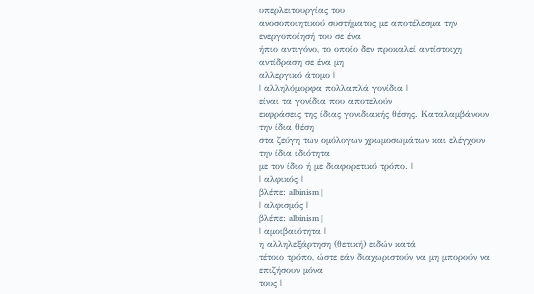υπερλειτουργίας του
ανοσοποιητικού συστήματος με αποτέλεσμα την ενεργοποίησή του σε ένα
ήπιο αντιγόνο, το οποίο δεν προκαλεί αντίστοιχη αντίδραση σε ένα μη
αλλεργικό άτομο |
| αλληλόμορφα πολλαπλά γονίδια |
είναι τα γονίδια που αποτελούν
εκφράσεις της ίδιας γονιδιακής θέσης. Καταλαμβάνουν την ίδια θέση
στα ζεύγη των ομόλογων χρωμοσωμάτων και ελέγχουν την ίδια ιδιότητα
με τον ίδιο ή με διαφορετικό τρόπο. |
| αλφικός |
βλέπε: albinism |
| αλφισμός |
βλέπε: albinism |
| αμοιβαιότητα |
η αλληλεξάρτηση (θετική) ειδών κατά
τέτοιο τρόπο, ώστε εάν διαχωριστούν να μη μπορούν να επιζήσουν μόνα
τους |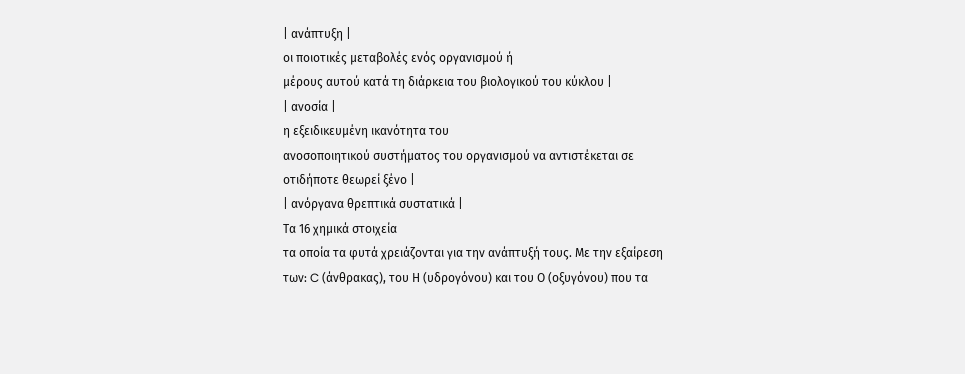| ανάπτυξη |
οι ποιοτικές μεταβολές ενός οργανισμού ή
μέρους αυτού κατά τη διάρκεια του βιολογικού του κύκλου |
| ανοσία |
η εξειδικευμένη ικανότητα του
ανοσοποιητικού συστήματος του οργανισμού να αντιστέκεται σε
οτιδήποτε θεωρεί ξένο |
| ανόργανα θρεπτικά συστατικά |
Τα 16 χημικά στοιχεία
τα οποία τα φυτά χρειάζονται για την ανάπτυξή τους. Με την εξαίρεση
των: C (άνθρακας), του Η (υδρογόνου) και του Ο (οξυγόνου) που τα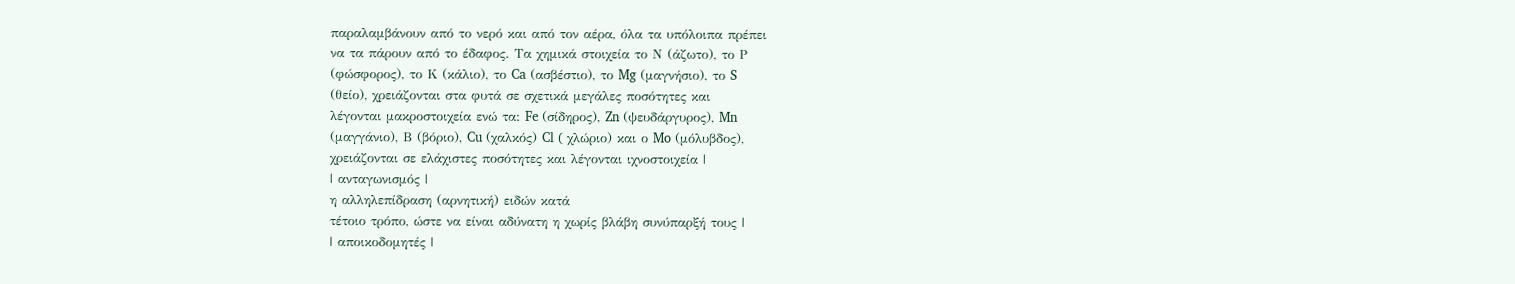παραλαμβάνουν από το νερό και από τον αέρα, όλα τα υπόλοιπα πρέπει
να τα πάρουν από το έδαφος. Τα χημικά στοιχεία το Ν (άζωτο), το Ρ
(φώσφορος), το Κ (κάλιο), το Ca (ασβέστιο), το Mg (μαγνήσιο), το S
(θείο), χρειάζονται στα φυτά σε σχετικά μεγάλες ποσότητες και
λέγονται μακροστοιχεία ενώ τα: Fe (σίδηρος), Zn (ψευδάργυρος), Mn
(μαγγάνιο), Β (βόριο), Cu (χαλκός) Cl ( χλώριο) και ο Mo (μόλυβδος),
χρειάζονται σε ελάχιστες ποσότητες και λέγονται ιχνοστοιχεία |
| ανταγωνισμός |
η αλληλεπίδραση (αρνητική) ειδών κατά
τέτοιο τρόπο, ώστε να είναι αδύνατη η χωρίς βλάβη συνύπαρξή τους |
| αποικοδομητές |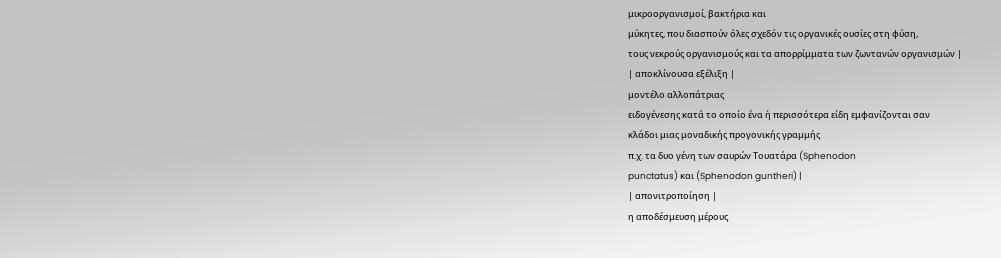μικροοργανισμοί, βακτήρια και
μύκητες, που διασπούν όλες σχεδόν τις οργανικές ουσίες στη φύση,
τους νεκρούς οργανισμούς και τα απορρίμματα των ζωντανών οργανισμών |
| αποκλίνουσα εξέλιξη |
μοντέλο αλλοπάτριας
ειδογένεσης κατά το οποίο ένα ή περισσότερα είδη εμφανίζονται σαν
κλάδοι μιας μοναδικής προγονικής γραμμής
π.χ. τα δυο γένη των σαυρών Τουατάρα (Sphenodon
punctatus) και (Sphenodon guntheri) |
| απονιτροποίηση |
η αποδέσμευση μέρους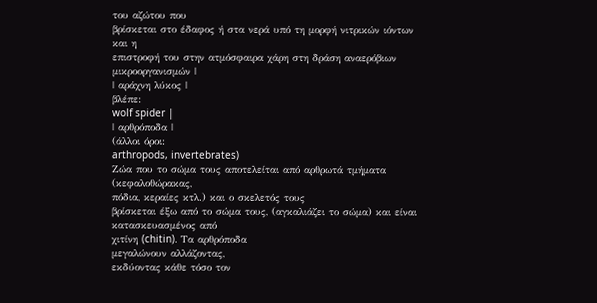του αζώτου που
βρίσκεται στο έδαφος ή στα νερά υπό τη μορφή νιτρικών ιόντων και η
επιστροφή του στην ατμόσφαιρα χάρη στη δράση αναερόβιων
μικροοργανισμών |
| αράχνη λύκος |
βλέπε:
wolf spider |
| αρθρόποδα |
(άλλοι όροι:
arthropods, invertebrates)
Ζώα που το σώμα τους αποτελείται από αρθρωτά τμήματα (κεφαλοθώρακας,
πόδια, κεραίες κτλ.) και ο σκελετός τους
βρίσκεται έξω από το σώμα τους, (αγκαλιάζει το σώμα) και είναι
κατασκευασμένος από
χιτίνη (chitin). Τα αρθρόποδα
μεγαλώνουν αλλάζοντας,
εκδύοντας κάθε τόσο τον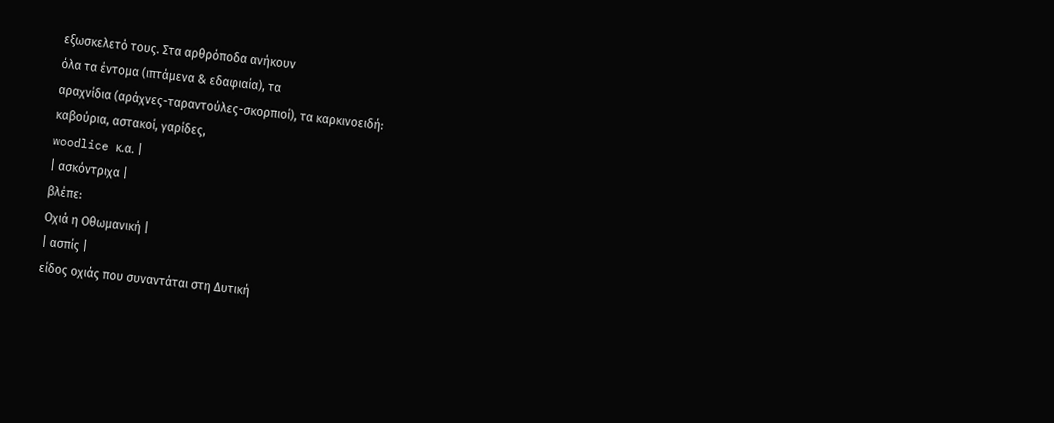εξωσκελετό τους. Στα αρθρόποδα ανήκουν
όλα τα έντομα (ιπτάμενα & εδαφιαία), τα
αραχνίδια (αράχνες-ταραντούλες-σκορπιοί), τα καρκινοειδή:
καβούρια, αστακοί, γαρίδες,
woodlice κ.α. |
| ασκόντριχα |
βλέπε:
Οχιά η Οθωμανική |
| ασπίς |
είδος οχιάς που συναντάται στη Δυτική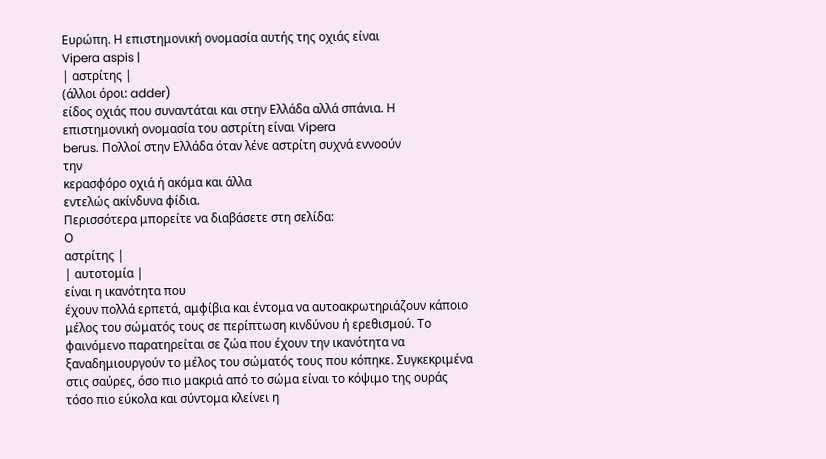Ευρώπη. Η επιστημονική ονομασία αυτής της οχιάς είναι
Vipera aspis |
| αστρίτης |
(άλλοι όροι: adder)
είδος οχιάς που συναντάται και στην Ελλάδα αλλά σπάνια. Η
επιστημονική ονομασία του αστρίτη είναι Vipera
berus. Πολλοί στην Ελλάδα όταν λένε αστρίτη συχνά εννοούν
την
κερασφόρο οχιά ή ακόμα και άλλα
εντελώς ακίνδυνα φίδια.
Περισσότερα μπορείτε να διαβάσετε στη σελίδα:
Ο
αστρίτης |
| αυτοτομία |
είναι η ικανότητα που
έχουν πολλά ερπετά, αμφίβια και έντομα να αυτοακρωτηριάζουν κάποιο
μέλος του σώματός τους σε περίπτωση κινδύνου ή ερεθισμού. Το
φαινόμενο παρατηρείται σε ζώα που έχουν την ικανότητα να
ξαναδημιουργούν το μέλος του σώματός τους που κόπηκε. Συγκεκριμένα
στις σαύρες, όσο πιο μακριά από το σώμα είναι το κόψιμο της ουράς
τόσο πιο εύκολα και σύντομα κλείνει η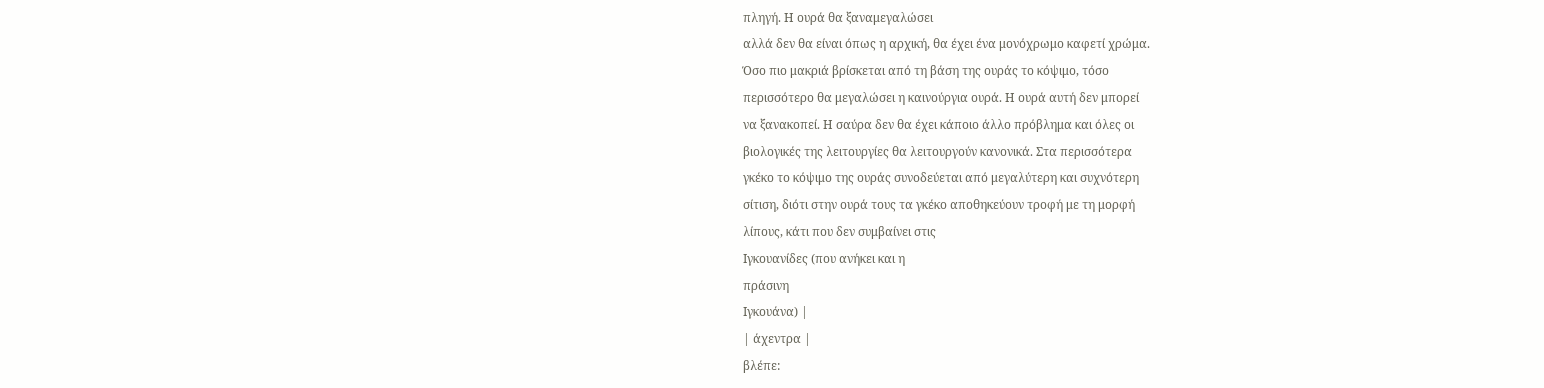πληγή. Η ουρά θα ξαναμεγαλώσει
αλλά δεν θα είναι όπως η αρχική, θα έχει ένα μονόχρωμο καφετί χρώμα.
Όσο πιο μακριά βρίσκεται από τη βάση της ουράς το κόψιμο, τόσο
περισσότερο θα μεγαλώσει η καινούργια ουρά. Η ουρά αυτή δεν μπορεί
να ξανακοπεί. Η σαύρα δεν θα έχει κάποιο άλλο πρόβλημα και όλες οι
βιολογικές της λειτουργίες θα λειτουργούν κανονικά. Στα περισσότερα
γκέκο το κόψιμο της ουράς συνοδεύεται από μεγαλύτερη και συχνότερη
σίτιση, διότι στην ουρά τους τα γκέκο αποθηκεύουν τροφή με τη μορφή
λίπους, κάτι που δεν συμβαίνει στις
Ιγκουανίδες (που ανήκει και η
πράσινη
Ιγκουάνα) |
| άχεντρα |
βλέπε: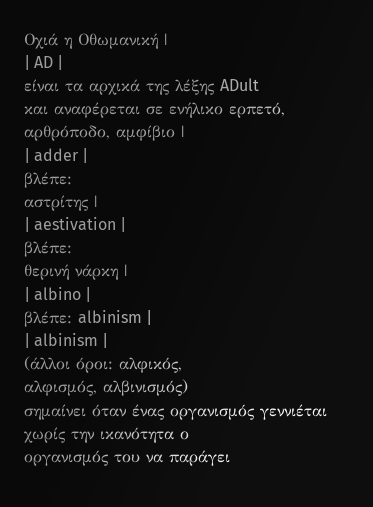Οχιά η Οθωμανική |
| AD |
είναι τα αρχικά της λέξης ADult
και αναφέρεται σε ενήλικο ερπετό, αρθρόποδο, αμφίβιο |
| adder |
βλέπε:
αστρίτης |
| aestivation |
βλέπε:
θερινή νάρκη |
| albino |
βλέπε: albinism |
| albinism |
(άλλοι όροι: αλφικός,
αλφισμός, αλβινισμός)
σημαίνει όταν ένας οργανισμός γεννιέται χωρίς την ικανότητα ο
οργανισμός του να παράγει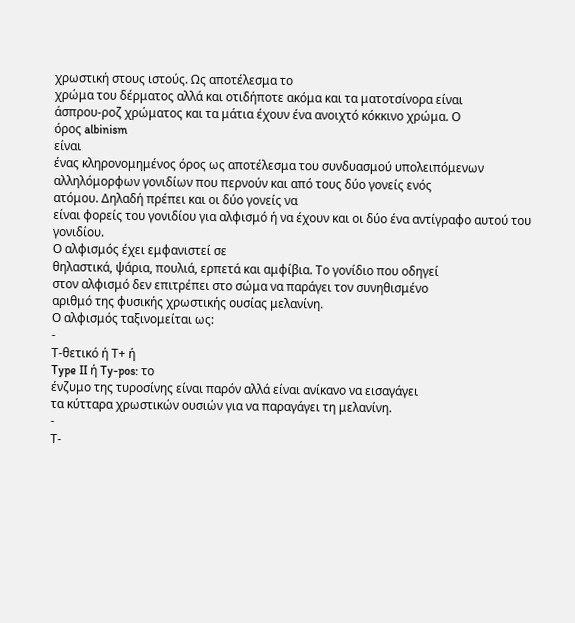χρωστική στους ιστούς. Ως αποτέλεσμα το
χρώμα του δέρματος αλλά και οτιδήποτε ακόμα και τα ματοτσίνορα είναι
άσπρου-ροζ χρώματος και τα μάτια έχουν ένα ανοιχτό κόκκινο χρώμα. Ο
όρος albinism
είναι
ένας κληρονομημένος όρος ως αποτέλεσμα του συνδυασμού υπολειπόμενων
αλληλόμορφων γονιδίων που περνούν και από τους δύο γονείς ενός
ατόμου. Δηλαδή πρέπει και οι δύο γονείς να
είναι φορείς του γονιδίου για αλφισμό ή να έχουν και οι δύο ένα αντίγραφο αυτού του γονιδίου.
Ο αλφισμός έχει εμφανιστεί σε
θηλαστικά, ψάρια, πουλιά, ερπετά και αμφίβια. Το γονίδιο που οδηγεί
στον αλφισμό δεν επιτρέπει στο σώμα να παράγει τον συνηθισμένο
αριθμό της φυσικής χρωστικής ουσίας μελανίνη.
Ο αλφισμός ταξινομείται ως:
-
Τ-θετικό ή Τ+ ή
Type II ή Ty-pos: το
ένζυμο της τυροσίνης είναι παρόν αλλά είναι ανίκανο να εισαγάγει
τα κύτταρα χρωστικών ουσιών για να παραγάγει τη μελανίνη.
-
Τ-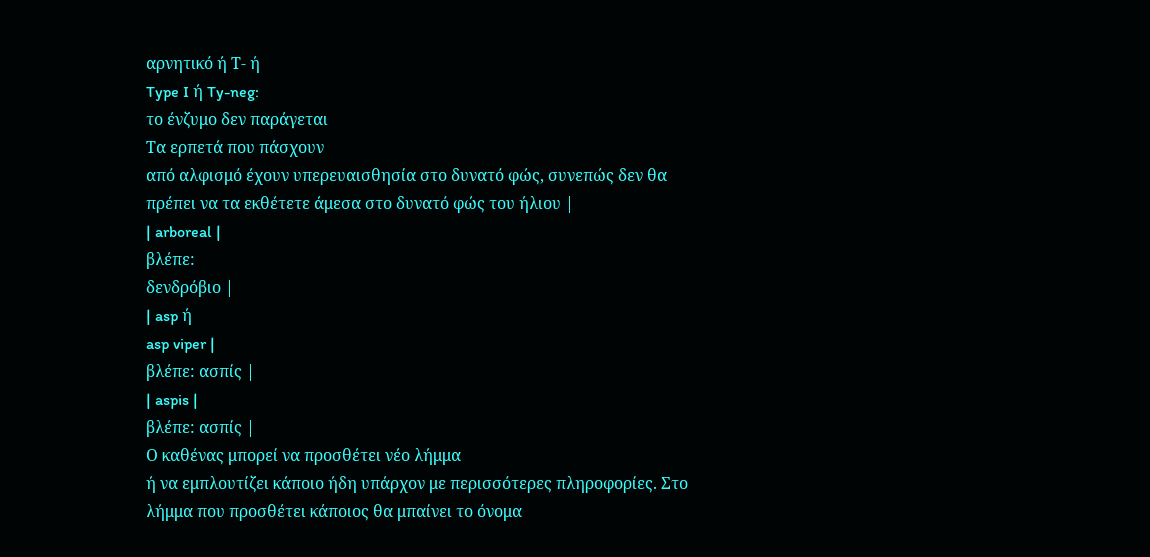αρνητικό ή Τ- ή
Type I ή Ty-neg:
το ένζυμο δεν παράγεται
Τα ερπετά που πάσχουν
από αλφισμό έχουν υπερευαισθησία στο δυνατό φώς, συνεπώς δεν θα
πρέπει να τα εκθέτετε άμεσα στο δυνατό φώς του ήλιου |
| arboreal |
βλέπε:
δενδρόβιο |
| asp ή
asp viper |
βλέπε: ασπίς |
| aspis |
βλέπε: ασπίς |
Ο καθένας μπορεί να προσθέτει νέο λήμμα
ή να εμπλουτίζει κάποιο ήδη υπάρχον με περισσότερες πληροφορίες. Στο
λήμμα που προσθέτει κάποιος θα μπαίνει το όνομα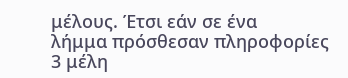μέλους. Έτσι εάν σε ένα
λήμμα πρόσθεσαν πληροφορίες 3 μέλη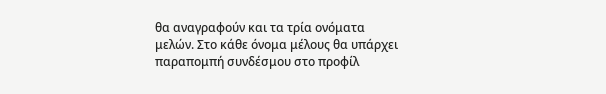θα αναγραφούν και τα τρία ονόματα
μελών. Στο κάθε όνομα μέλους θα υπάρχει παραπομπή συνδέσμου στο προφίλ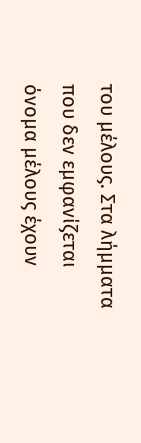του μέλους. Στα λήμματα που δεν εμφανίζεται όνομα μέλους έχουν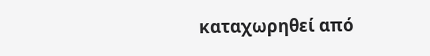καταχωρηθεί από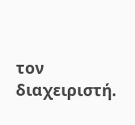τον διαχειριστή.